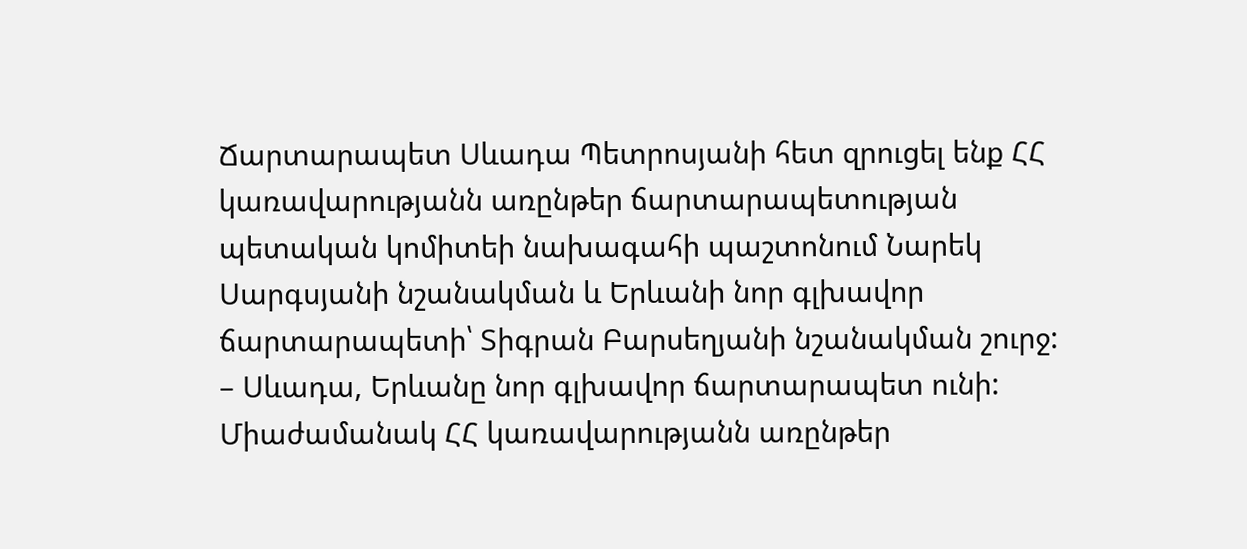Ճարտարապետ Սևադա Պետրոսյանի հետ զրուցել ենք ՀՀ կառավարությանն առընթեր ճարտարապետության պետական կոմիտեի նախագահի պաշտոնում Նարեկ Սարգսյանի նշանակման և Երևանի նոր գլխավոր ճարտարապետի՝ Տիգրան Բարսեղյանի նշանակման շուրջ:
– Սևադա, Երևանը նոր գլխավոր ճարտարապետ ունի: Միաժամանակ ՀՀ կառավարությանն առընթեր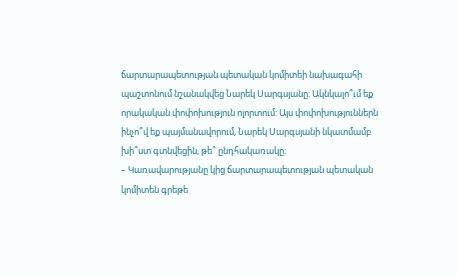ճարտարապետության պետական կոմիտեի նախագահի պաշտոնում նշանակվեց Նարեկ Սարգսյանը: Ակնկալո՞ւմ եք որակական փոփոխություն ոլորտում: Այս փոփոխություններն ինչո՞վ եք պայմանավորում, Նարեկ Սարգսյանի նկատմամբ խի՞ստ գտնվեցին, թե՞ ընդհակառակը:
– Կառավարությանը կից ճարտարապետության պետական կոմիտեն գրեթե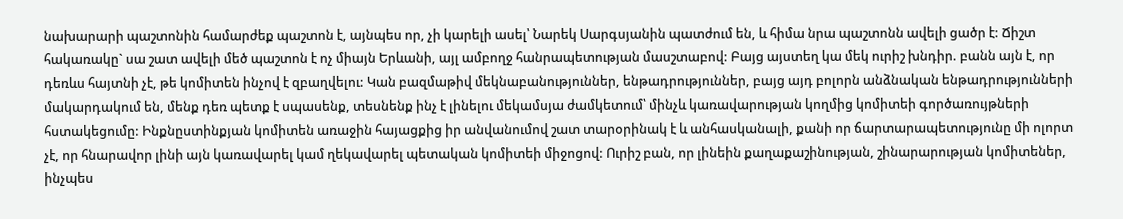նախարարի պաշտոնին համարժեք պաշտոն է, այնպես որ, չի կարելի ասել՝ Նարեկ Սարգսյանին պատժում են, և հիմա նրա պաշտոնն ավելի ցածր է: Ճիշտ հակառակը` սա շատ ավելի մեծ պաշտոն է ոչ միայն Երևանի, այլ ամբողջ հանրապետության մասշտաբով: Բայց այստեղ կա մեկ ուրիշ խնդիր. բանն այն է, որ դեռևս հայտնի չէ, թե կոմիտեն ինչով է զբաղվելու: Կան բազմաթիվ մեկնաբանություններ, ենթադրություններ, բայց այդ բոլորն անձնական ենթադրությունների մակարդակում են, մենք դեռ պետք է սպասենք, տեսնենք ինչ է լինելու մեկամսյա ժամկետում՝ մինչև կառավարության կողմից կոմիտեի գործառույթների հստակեցումը: Ինքնըստինքյան կոմիտեն առաջին հայացքից իր անվանումով շատ տարօրինակ է և անհասկանալի, քանի որ ճարտարապետությունը մի ոլորտ չէ, որ հնարավոր լինի այն կառավարել կամ ղեկավարել պետական կոմիտեի միջոցով: Ուրիշ բան, որ լինեին քաղաքաշինության, շինարարության կոմիտեներ, ինչպես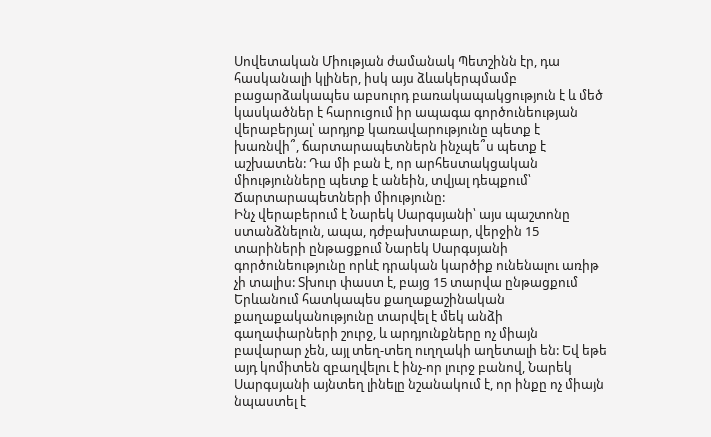Սովետական Միության ժամանակ Պետշինն էր, դա հասկանալի կլիներ, իսկ այս ձևակերպմամբ բացարձակապես աբսուրդ բառակապակցություն է և մեծ կասկածներ է հարուցում իր ապագա գործունեության վերաբերյալ՝ արդյոք կառավարությունը պետք է խառնվի՞, ճարտարապետներն ինչպե՞ս պետք է աշխատեն: Դա մի բան է, որ արհեստակցական միությունները պետք է անեին, տվյալ դեպքում՝ Ճարտարապետների միությունը:
Ինչ վերաբերում է Նարեկ Սարգսյանի՝ այս պաշտոնը ստանձնելուն, ապա, դժբախտաբար, վերջին 15 տարիների ընթացքում Նարեկ Սարգսյանի գործունեությունը որևէ դրական կարծիք ունենալու առիթ չի տալիս: Տխուր փաստ է, բայց 15 տարվա ընթացքում Երևանում հատկապես քաղաքաշինական քաղաքականությունը տարվել է մեկ անձի գաղափարների շուրջ, և արդյունքները ոչ միայն բավարար չեն, այլ տեղ-տեղ ուղղակի աղետալի են: Եվ եթե այդ կոմիտեն զբաղվելու է ինչ-որ լուրջ բանով, Նարեկ Սարգսյանի այնտեղ լինելը նշանակում է, որ ինքը ոչ միայն նպաստել է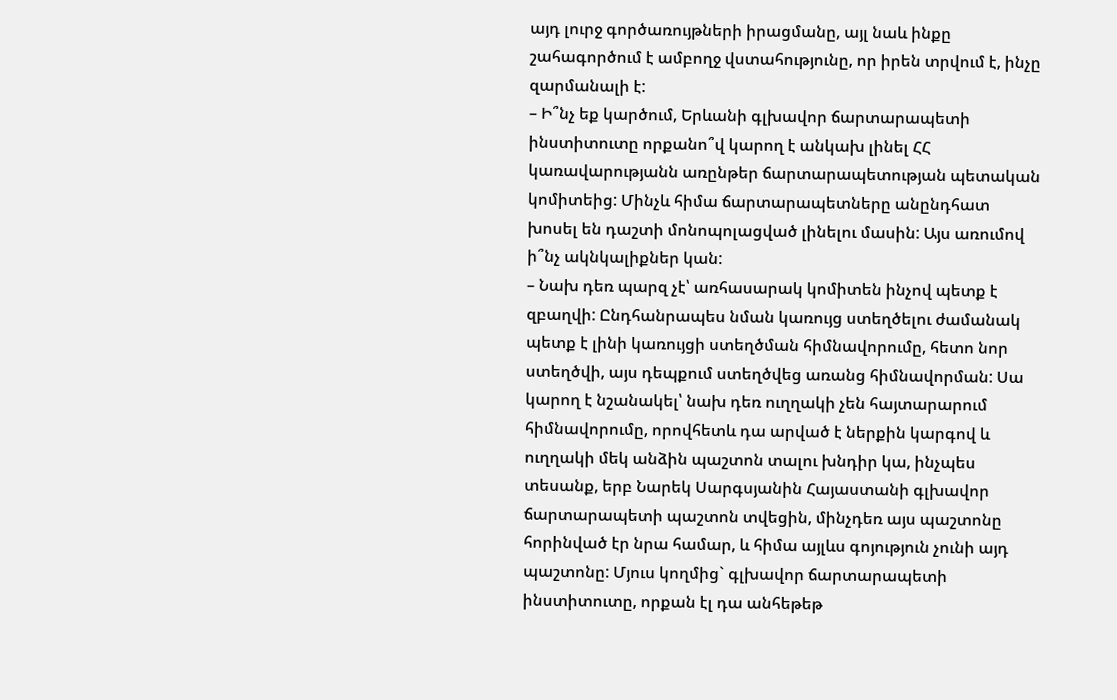այդ լուրջ գործառույթների իրացմանը, այլ նաև ինքը շահագործում է ամբողջ վստահությունը, որ իրեն տրվում է, ինչը զարմանալի է:
– Ի՞նչ եք կարծում, Երևանի գլխավոր ճարտարապետի ինստիտուտը որքանո՞վ կարող է անկախ լինել ՀՀ կառավարությանն առընթեր ճարտարապետության պետական կոմիտեից: Մինչև հիմա ճարտարապետները անընդհատ խոսել են դաշտի մոնոպոլացված լինելու մասին: Այս առումով ի՞նչ ակնկալիքներ կան:
– Նախ դեռ պարզ չէ՝ առհասարակ կոմիտեն ինչով պետք է զբաղվի: Ընդհանրապես նման կառույց ստեղծելու ժամանակ պետք է լինի կառույցի ստեղծման հիմնավորումը, հետո նոր ստեղծվի, այս դեպքում ստեղծվեց առանց հիմնավորման: Սա կարող է նշանակել՝ նախ դեռ ուղղակի չեն հայտարարում հիմնավորումը, որովհետև դա արված է ներքին կարգով և ուղղակի մեկ անձին պաշտոն տալու խնդիր կա, ինչպես տեսանք, երբ Նարեկ Սարգսյանին Հայաստանի գլխավոր ճարտարապետի պաշտոն տվեցին, մինչդեռ այս պաշտոնը հորինված էր նրա համար, և հիմա այլևս գոյություն չունի այդ պաշտոնը: Մյուս կողմից` գլխավոր ճարտարապետի ինստիտուտը, որքան էլ դա անհեթեթ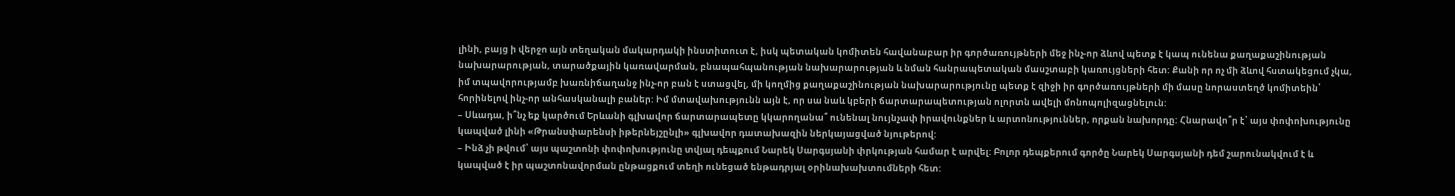լինի, բայց ի վերջո այն տեղական մակարդակի ինստիտուտ է, իսկ պետական կոմիտեն հավանաբար իր գործառույթների մեջ ինչ-որ ձևով պետք է կապ ունենա քաղաքաշինության նախարարության, տարածքային կառավարման, բնապահպանության նախարարության և նման հանրապետական մասշտաբի կառույցների հետ: Քանի որ ոչ մի ձևով հստակեցում չկա, իմ տպավորությամբ խառնիճաղանջ ինչ-որ բան է ստացվել, մի կողմից քաղաքաշինության նախարարությունը պետք է զիջի իր գործառույթների մի մասը նորաստեղծ կոմիտեին՝ հորինելով ինչ-որ անհասկանալի բաներ: Իմ մտավախությունն այն է, որ սա նաև կբերի ճարտարապետության ոլորտն ավելի մոնոպոլիզացնելուն:
– Սևադա, ի՞նչ եք կարծում Երևանի գլխավոր ճարտարապետը կկարողանա՞ ունենալ նույնչափ իրավունքներ և արտոնություններ, որքան նախորդը: Հնարավո՞ր է՝ այս փոփոխությունը կապված լինի «Թրանսփարենսի իթերնեյշընլի» գլխավոր դատախազին ներկայացված նյութերով:
– Ինձ չի թվում՝ այս պաշտոնի փոփոխությունը տվյալ դեպքում Նարեկ Սարգսյանի փրկության համար է արվել: Բոլոր դեպքերում գործը Նարեկ Սարգսյանի դեմ շարունակվում է և կապված է իր պաշտոնավորման ընթացքում տեղի ունեցած ենթադրյալ օրինախախտումների հետ: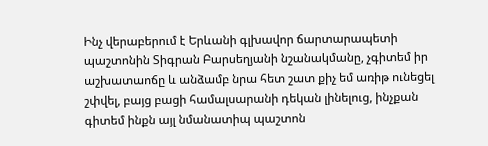Ինչ վերաբերում է Երևանի գլխավոր ճարտարապետի պաշտոնին Տիգրան Բարսեղյանի նշանակմանը, չգիտեմ իր աշխատաոճը և անձամբ նրա հետ շատ քիչ եմ առիթ ունեցել շփվել, բայց բացի համալսարանի դեկան լինելուց, ինչքան գիտեմ ինքն այլ նմանատիպ պաշտոն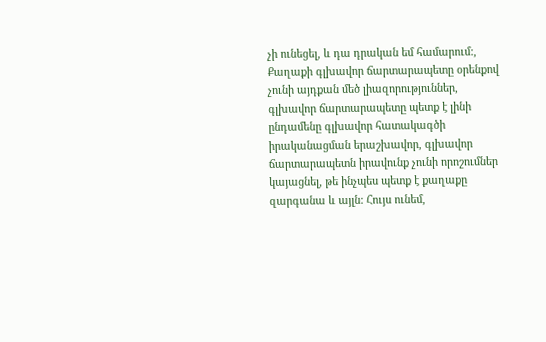չի ունեցել, և դա դրական եմ համարում:, Քաղաքի գլխավոր ճարտարապետը օրենքով չունի այդքան մեծ լիազորություններ, գլխավոր ճարտարապետը պետք է լինի ընդամենը գլխավոր հատակագծի իրականացման երաշխավոր, գլխավոր ճարտարապետն իրավունք չունի որոշումներ կայացնել, թե ինչպես պետք է քաղաքը զարգանա և այլն: Հույս ունեմ,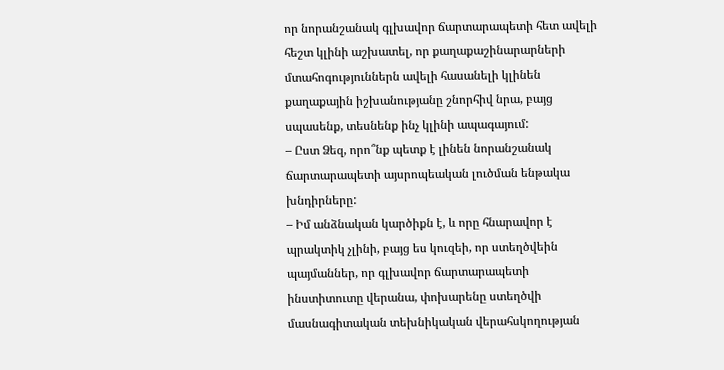որ նորանշանակ գլխավոր ճարտարապետի հետ ավելի հեշտ կլինի աշխատել, որ քաղաքաշինարարների մտահոգություններն ավելի հասանելի կլինեն քաղաքային իշխանությանը շնորհիվ նրա, բայց սպասենք, տեսնենք ինչ կլինի ապագայում:
– Ըստ Ձեզ, որո՞նք պետք է լինեն նորանշանակ ճարտարապետի այսրոպեական լուծման ենթակա խնդիրները:
– Իմ անձնական կարծիքն է, և որը հնարավոր է պրակտիկ չլինի, բայց ես կուզեի, որ ստեղծվեին պայմաններ, որ գլխավոր ճարտարապետի ինստիտուտը վերանա, փոխարենը ստեղծվի մասնագիտական տեխնիկական վերահսկողության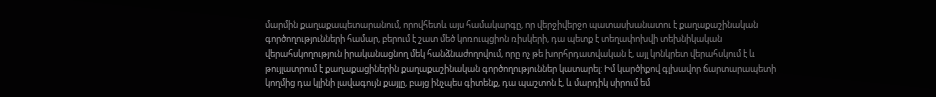մարմին քաղաքապետարանում, որովհետև այս համակարգը, որ վերջիվերջո պատասխանատու է քաղաքաշինական գործողությունների համար, բերում է շատ մեծ կոռուպցիոն ռիսկերի, դա պետք է տեղափոխվի տեխնիկական վերահսկողություն իրականացնող մեկ հանձնաժողովում, որը ոչ թե խորհրդատվական է, այլ կոնկրետ վերահսկում է և թույլատրում է քաղաքացիներին քաղաքաշինական գործողություններ կատարել: Իմ կարծիքով գլխավոր ճարտարապետի կողմից դա կլինի լավագույն քայլը, բայց ինչպես գիտենք, դա պաշտոն է, և մարդիկ սիրում եմ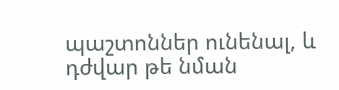պաշտոններ ունենալ, և դժվար թե նման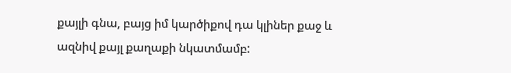քայլի գնա, բայց իմ կարծիքով դա կլիներ քաջ և ազնիվ քայլ քաղաքի նկատմամբ: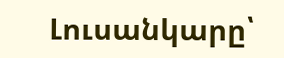Լուսանկարը՝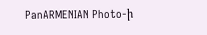PanARMENIAN Photo-ի